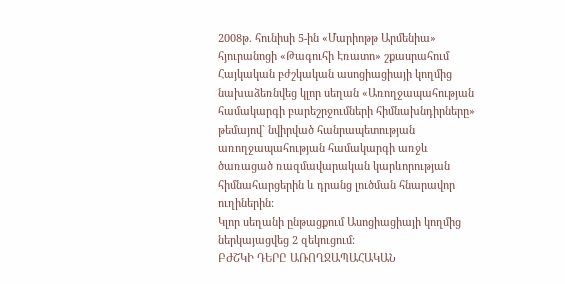2008թ. հունիսի 5-ին «Մարիոթթ Արմենիա» հյուրանոցի «Թագուհի Էռատո» շքասրահում Հայկական բժշկական ասոցիացիայի կողմից նախաձեռնվեց կլոր սեղան «Առողջապահության համակարգի բարեշրջումների հիմնախնդիրները» թեմայով` նվիրված հանրապետության առողջապահության համակարգի առջև ծառացած ռազմավարական կարևորության հիմնահարցերին և դրանց լուծման հնարավոր ուղիներին:
Կլոր սեղանի ընթացքում Ասոցիացիայի կողմից ներկայացվեց 2 զեկուցում:
ԲԺՇԿԻ ԴԵՐԸ ԱՌՈՂՋԱՊԱՀԱԿԱՆ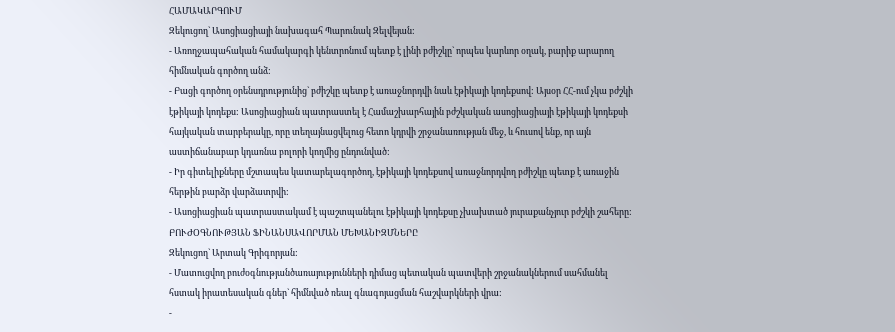ՀԱՄԱԿԱՐԳՈՒՄ
Զեկուցող` Ասոցիացիայի նախագահ Պարունակ Զելվեյան:
- Առողջապահական համակարգի կենտրոնում պետք է լինի բժիշկը` որպես կարևոր օղակ, բարիք արարող հիմնական գործող անձ:
- Բացի գործող օրենսդրությունից` բժիշկը պետք է առաջնորդվի նաև էթիկայի կոդեքսով: Այսօր ՀՀ-ում չկա բժշկի էթիկայի կոդեքս: Ասոցիացիան պատրաստել է Համաշխարհային բժշկական ասոցիացիայի էթիկայի կոդեքսի հայկական տարբերակը, որը տեղայնացվելուց հետո կդրվի շրջանառության մեջ, և հուսով ենք, որ այն աստիճանաբար կդառնա բոլորի կողմից ընդունված:
- Իր գիտելիքները մշտապես կատարելագործող, էթիկայի կոդեքսով առաջնորդվող բժիշկը պետք է առաջին հերթին բարձր վարձատրվի:
- Ասոցիացիան պատրաստակամ է պաշտպանելու էթիկայի կոդեքսը չխախտած յուրաքանչյուր բժշկի շահերը:
ԲՈՒԺՕԳՆՈՒԹՅԱՆ ՖԻՆԱՆՍԱՎՈՐՄԱՆ ՄԵԽԱՆԻԶՄՆԵՐԸ
Զեկուցող` Արտակ Գրիգորյան:
- Մատուցվող բուժօգնությանծառայությունների դիմաց պետական պատվերի շրջանակներում սահմանել հստակ իրատեսական գներ` հիմնված ռեալ գնագոյացման հաշվարկների վրա:
-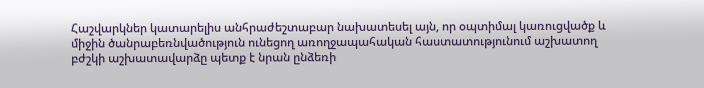Հաշվարկներ կատարելիս անհրաժեշտաբար նախատեսել այն, որ օպտիմալ կառուցվածք և միջին ծանրաբեռնվածություն ունեցող առողջապահական հաստատությունում աշխատող բժշկի աշխատավարձը պետք է նրան ընձեռի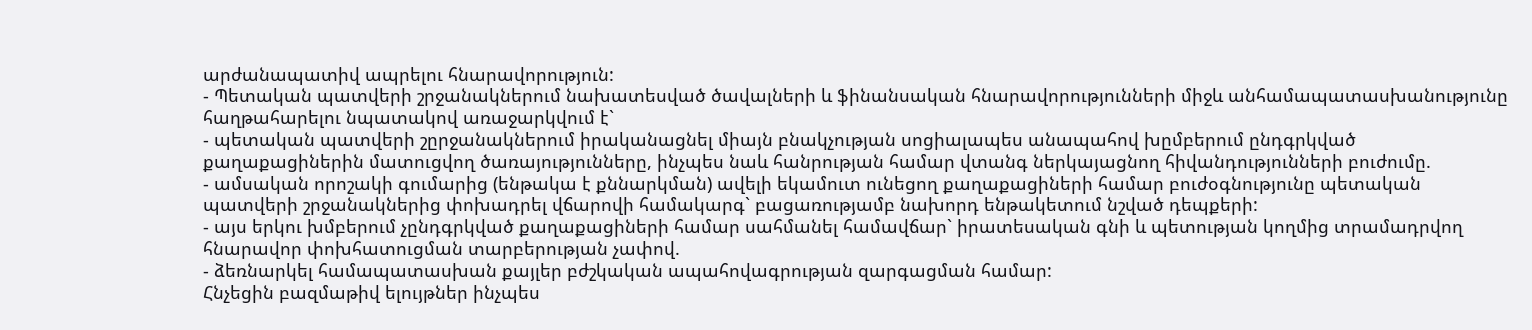արժանապատիվ ապրելու հնարավորություն:
- Պետական պատվերի շրջանակներում նախատեսված ծավալների և ֆինանսական հնարավորությունների միջև անհամապատասխանությունը հաղթահարելու նպատակով առաջարկվում է`
- պետական պատվերի շըրջանակներում իրականացնել միայն բնակչության սոցիալապես անապահով խըմբերում ընդգրկված քաղաքացիներին մատուցվող ծառայությունները, ինչպես նաև հանրության համար վտանգ ներկայացնող հիվանդությունների բուժումը.
- ամսական որոշակի գումարից (ենթակա է քննարկման) ավելի եկամուտ ունեցող քաղաքացիների համար բուժօգնությունը պետական պատվերի շրջանակներից փոխադրել վճարովի համակարգ` բացառությամբ նախորդ ենթակետում նշված դեպքերի:
- այս երկու խմբերում չընդգրկված քաղաքացիների համար սահմանել համավճար` իրատեսական գնի և պետության կողմից տրամադրվող հնարավոր փոխհատուցման տարբերության չափով.
- ձեռնարկել համապատասխան քայլեր բժշկական ապահովագրության զարգացման համար:
Հնչեցին բազմաթիվ ելույթներ ինչպես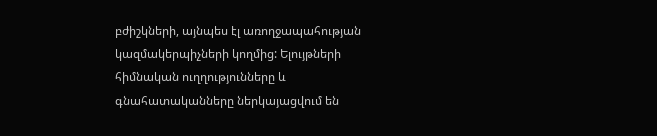բժիշկների, այնպես էլ առողջապահության կազմակերպիչների կողմից: Ելույթների հիմնական ուղղությունները և գնահատականները ներկայացվում են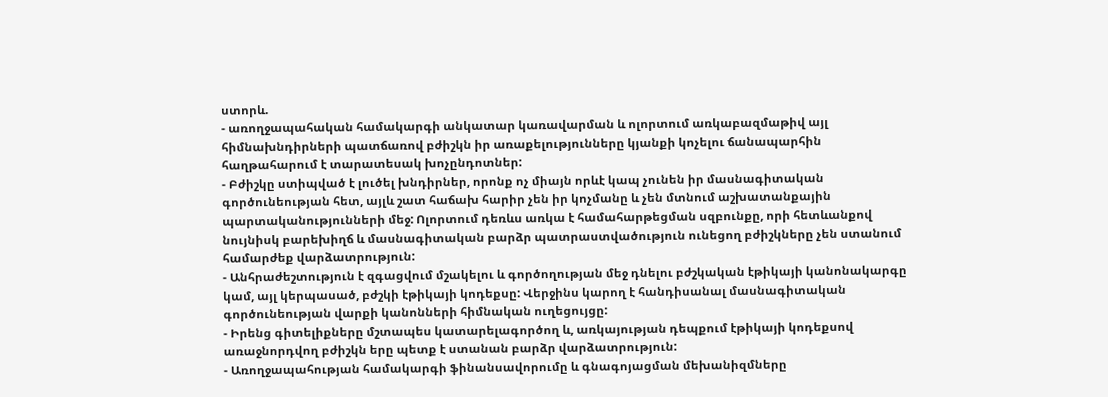ստորև.
- առողջապահական համակարգի անկատար կառավարման և ոլորտում առկաբազմաթիվ այլ հիմնախնդիրների պատճառով բժիշկն իր առաքելությունները կյանքի կոչելու ճանապարհին հաղթահարում է տարատեսակ խոչընդոտներ:
- Բժիշկը ստիպված է լուծել խնդիրներ, որոնք ոչ միայն որևէ կապ չունեն իր մասնագիտական գործունեության հետ, այլև շատ հաճախ հարիր չեն իր կոչմանը և չեն մտնում աշխատանքային պարտականությունների մեջ: Ոլորտում դեռևս առկա է համահարթեցման սզբունքը, որի հետևանքով նույնիսկ բարեխիղճ և մասնագիտական բարձր պատրաստվածություն ունեցող բժիշկները չեն ստանում համարժեք վարձատրություն:
- Անհրաժեշտություն է զգացվում մշակելու և գործողության մեջ դնելու բժշկական էթիկայի կանոնակարգը կամ, այլ կերպասած, բժշկի էթիկայի կոդեքսը: Վերջինս կարող է հանդիսանալ մասնագիտական գործունեության վարքի կանոնների հիմնական ուղեցույցը:
- Իրենց գիտելիքները մշտապես կատարելագործող և, առկայության դեպքում էթիկայի կոդեքսով առաջնորդվող բժիշկն երը պետք է ստանան բարձր վարձատրություն:
- Առողջապահության համակարգի ֆինանսավորումը և գնագոյացման մեխանիզմները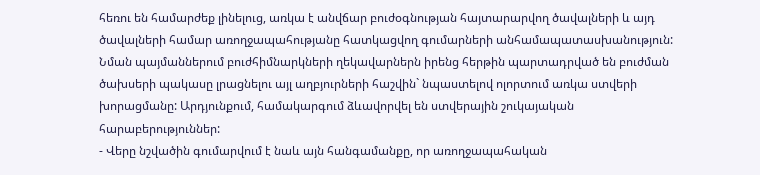հեռու են համարժեք լինելուց, առկա է անվճար բուժօգնության հայտարարվող ծավալների և այդ ծավալների համար առողջապահությանը հատկացվող գումարների անհամապատասխանություն: Նման պայմաններում բուժհիմնարկների ղեկավարներն իրենց հերթին պարտադրված են բուժման ծախսերի պակասը լրացնելու այլ աղբյուրների հաշվին` նպաստելով ոլորտում առկա ստվերի խորացմանը: Արդյունքում, համակարգում ձևավորվել են ստվերային շուկայական հարաբերություններ:
- Վերը նշվածին գումարվում է նաև այն հանգամանքը, որ առողջապահական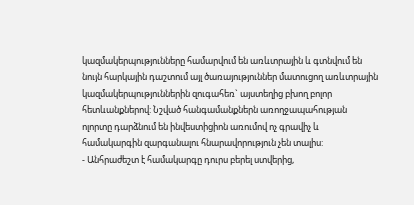կազմակերպությունները համարվում են առևտրային և գտնվում են նույն հարկային դաշտում այլ ծառայություններ մատուցող առևտրային կազմակերպություններին զուգահեռ` այստեղից բխող բոլոր հետևանքներով: Նշված հանգամանքներն առողջապահության ոլորտը դարձնում են ինվեստիցիոն առումով ոչ գրավիչ և համակարգին զարգանալու հնարավորություն չեն տալիս:
- Անհրաժեշտ է համակարգը դուրս բերել ստվերից,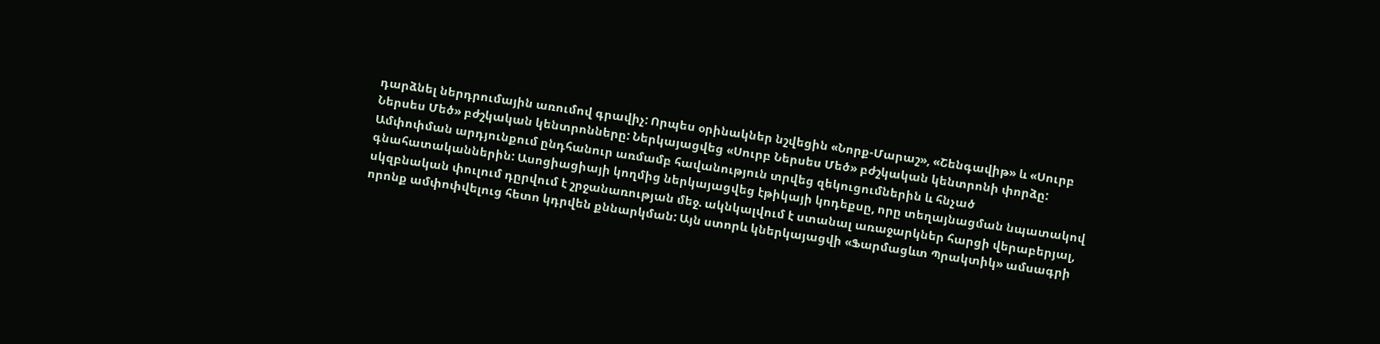դարձնել ներդրումային առումով գրավիչ: Որպես օրինակներ նշվեցին «Նորք-Մարաշ», «Շենգավիթ» և «Սուրբ Ներսես Մեծ» բժշկական կենտրոնները: Ներկայացվեց «Սուրբ Ներսես Մեծ» բժշկական կենտրոնի փորձը:
Ամփոփման արդյունքում ընդհանուր առմամբ հավանություն տրվեց զեկուցումներին և հնչած գնահատականներին: Ասոցիացիայի կողմից ներկայացվեց էթիկայի կոդեքսը, որը տեղայնացման նպատակով սկզբնական փուլում դըրվում է շրջանառության մեջ. ակնկալվում է ստանալ առաջարկներ հարցի վերաբերյալ, որոնք ամփոփվելուց հետո կդրվեն քննարկման: Այն ստորև կներկայացվի «Ֆարմացևտ Պրակտիկ» ամսագրի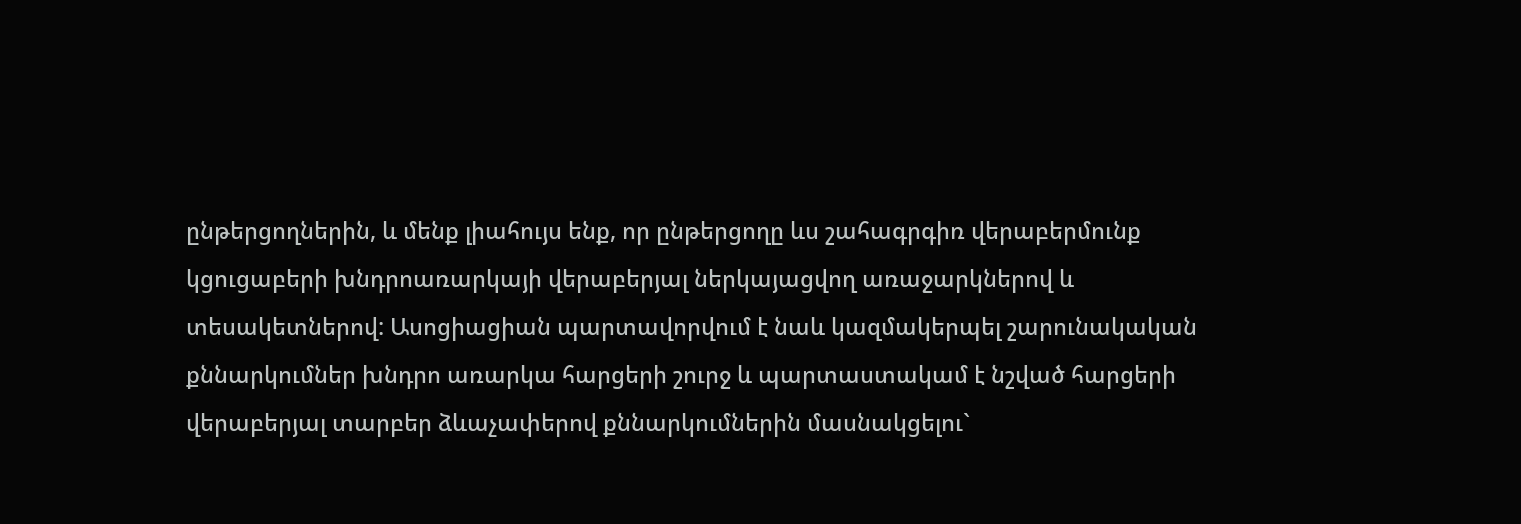ընթերցողներին, և մենք լիահույս ենք, որ ընթերցողը ևս շահագրգիռ վերաբերմունք կցուցաբերի խնդրոառարկայի վերաբերյալ ներկայացվող առաջարկներով և տեսակետներով: Ասոցիացիան պարտավորվում է նաև կազմակերպել շարունակական քննարկումներ խնդրո առարկա հարցերի շուրջ և պարտաստակամ է նշված հարցերի վերաբերյալ տարբեր ձևաչափերով քննարկումներին մասնակցելու`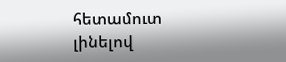հետամուտ լինելով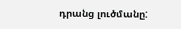դրանց լուծմանը: